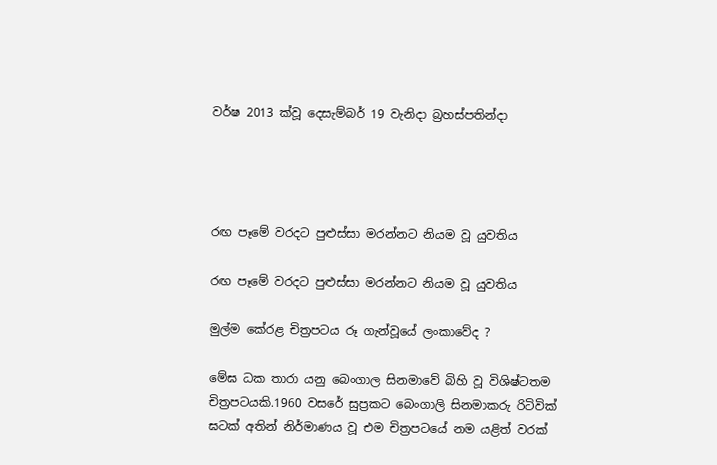වර්ෂ 2013 ක්වූ දෙසැම්බර් 19 වැනිදා බ්‍රහස්පතින්දා




රඟ පෑමේ වරදට පුළුස්සා මරන්නට නියම වූ යුවතිය

රඟ පෑමේ වරදට පුළුස්සා මරන්නට නියම වූ යුවතිය

මුල්ම කේරළ චිත්‍රපටය රූ ගැන්වූයේ ලංකාවේද ?

මේඝ ධක තාරා යනු බෙංගාල සිනමාවේ බිහි වූ විශිෂ්ටතම චිත්‍රපටයකි.1960 වසරේ සුප්‍රකට බෙංගාලි සිනමාකරු රිටිවික් ඝටක් අතින් නිර්මාණය වූ එම චිත්‍රපටයේ නම යළිත් වරක්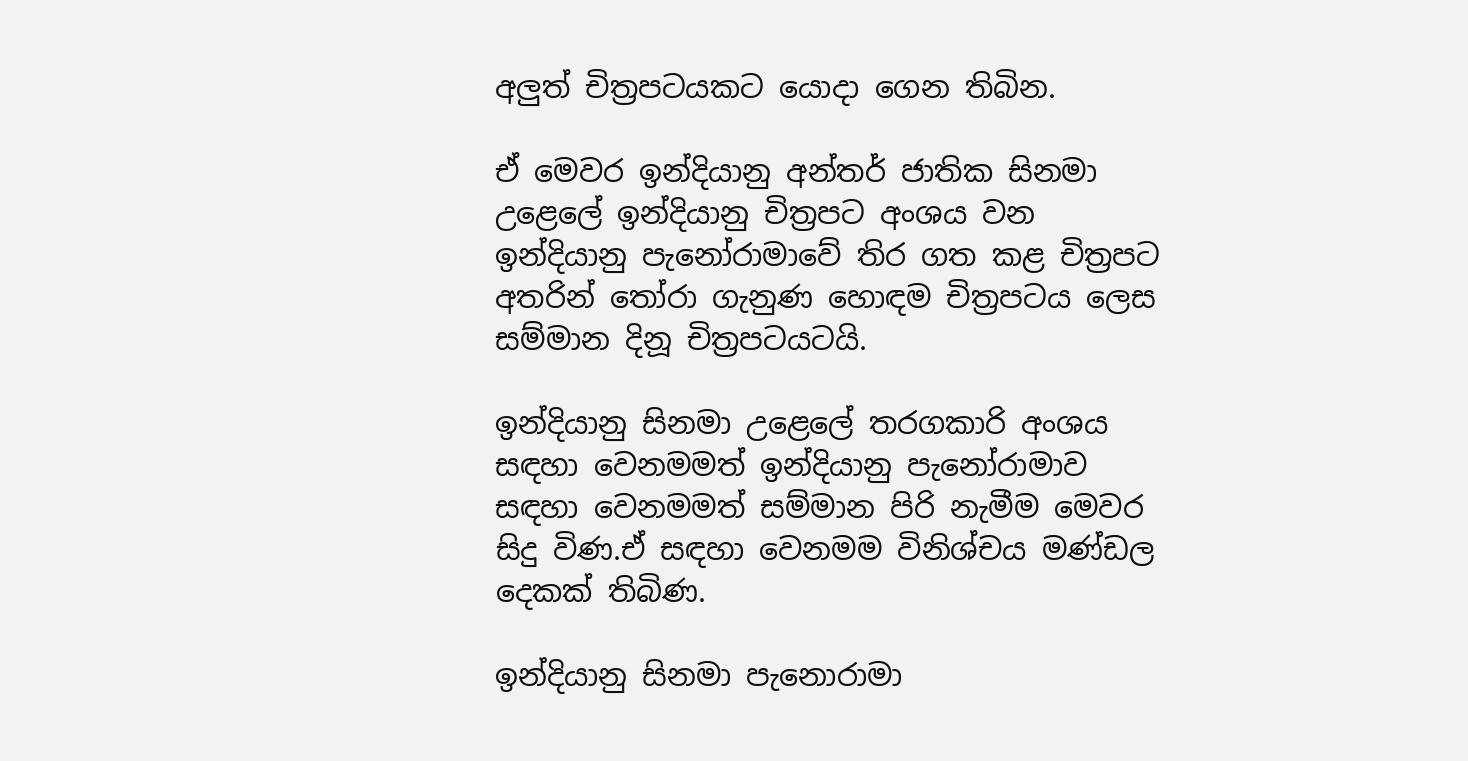අලුත් චිත්‍රපටයකට යොදා ගෙන තිබින.

ඒ මෙවර ඉන්දියානු අන්තර් ජාතික සිනමා උළෙලේ ඉන්දියානු චිත්‍රපට අංශය වන ඉන්දියානු පැනෝරාමාවේ තිර ගත කළ චිත්‍රපට අතරින් තෝරා ගැනුණ හොඳම චිත්‍රපටය ලෙස සම්මාන දිනූ චිත්‍රපටයටයි.

ඉන්දියානු සිනමා උළෙලේ තරගකාරි අංශය සඳහා වෙනමමත් ඉන්දියානු පැනෝරාමාව සඳහා වෙනමමත් සම්මාන පිරි නැමීම මෙවර සිදු විණ.ඒ සඳහා වෙනමම විනිශ්චය මණ්ඩල දෙකක් තිබිණ.

ඉන්දියානු සිනමා පැනොරාමා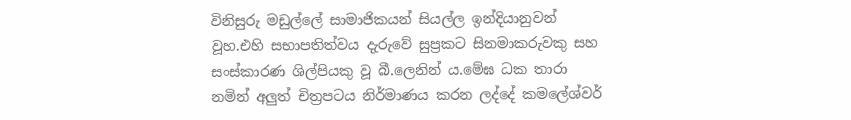විනිසුරු මඩුල්ලේ සාමාජිකයන් සියල්ල ඉන්දියානුවන් වූහ.එහි සභාපතිත්වය දැරුවේ සුප්‍රකට සිනමාකරුවකු සහ සංස්කාරණ ශිල්පියකු වූ බී.ලෙනින් ය.මේඝ ධක තාරා නමින් අලුත් චිත්‍රපටය නිර්මාණය කරන ලද්දේ කමලේශ්වර්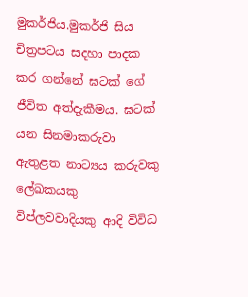මුකර්ජිය.මුකර්ජි සිය චිත්‍රපටය සදහා පාදක කර ගන්නේ ඝටක් ගේ ජීවිත අත්දැකීමය. ඝටක් යන සිනමාකරුවා ඇතුළත නාට්‍යය කරුවකු ලේඛකයකු විප්ලවවාදියකු ආදි විවිධ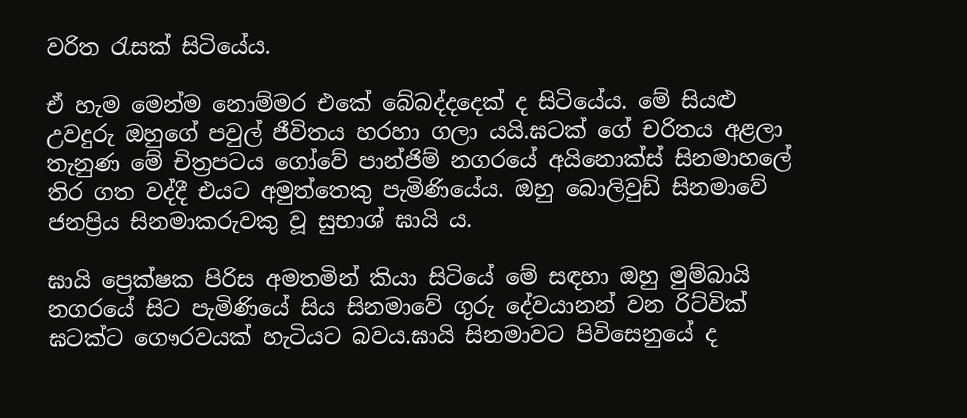වරිත රැසක් සිටියේය.

ඒ හැම මෙන්ම නොම්මර එකේ බේබද්දදෙක් ද සිටියේය. මේ සියළු උවදුරු ඔහුගේ පවුල් ජීවිතය හරහා ගලා යයි.ඝටක් ගේ චරිතය අළලා තැනුණ මේ චිත්‍රපටය ගෝවේ පාන්ජිම් නගරයේ අයිනොක්ස් සිනමාහලේ තිර ගත වද්දී එයට අමුත්තෙකු පැමිණියේය. ඔහු බොලිවුඩ් සිනමාවේ ජනප්‍රිය සිනමාකරුවකු වූ සුභාශ් ඝායි ය.

ඝායි ප්‍රෙක්ෂක පිරිස අමතමින් කියා සිටියේ මේ සඳහා ඔහු මුම්බායි නගරයේ සිට පැමිණියේ සිය සිනමාවේ ගුරු දේවයානන් වන රිට්වික් ඝටක්ට ගෞරවයක් හැටියට බවය.ඝායි සිනමාවට පිවිසෙනුයේ ද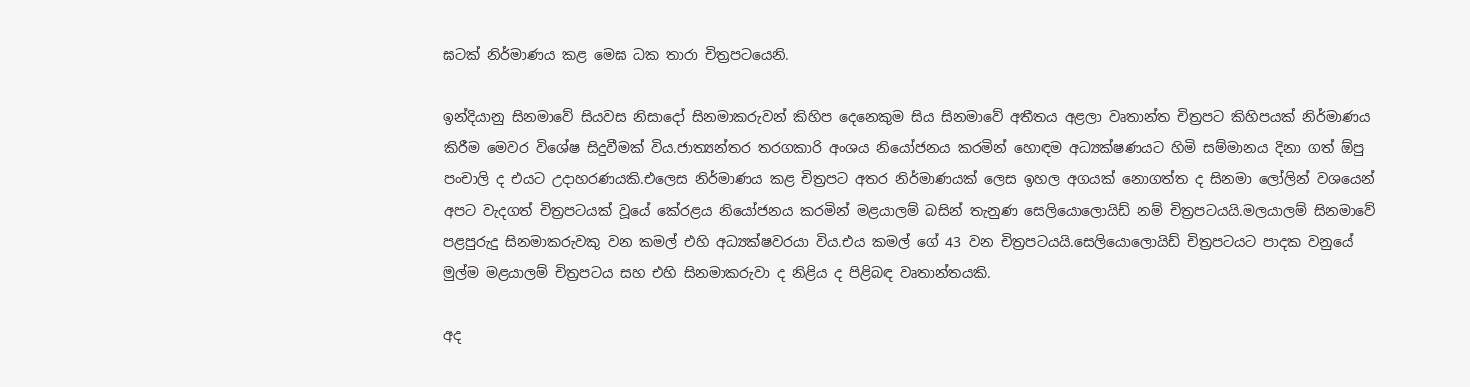ඝටක් නිර්මාණය කළ මෙඝ ධක තාරා චිත්‍රපටයෙනි.

ඉන්දියානු සිනමාවේ සියවස නිසාදෝ සිනමාකරුවන් කිහිප දෙනෙකුම සිය සිනමාවේ අතීතය අළලා වෘතාන්ත චිත්‍රපට කිහිපයක් නිර්මාණය කිරීම මෙවර විශේෂ සිදුවීමක් විය.ජාත්‍යන්තර තරගකාරි අංශය නියෝජනය කරමින් හොඳම අධ්‍යක්ෂණයට හිමි සම්මානය දිනා ගත් ඕපු පංචාලි ද එයට උදාහරණයකි.එලෙස නිර්මාණය කළ චිත්‍රපට අතර නිර්මාණයක් ලෙස ඉහල අගයක් නොගත්ත ද සිනමා ලෝලින් වශයෙන් අපට වැදගත් චිත්‍රපටයක් වූයේ කේරළය නියෝජනය කරමින් මළයාලම් බසින් තැනුණ සෙලියොලොයිඩ් නම් චිත්‍රපටයයි.මලයාලම් සිනමාවේ පළපුරුදු සිනමාකරුවකු වන කමල් එහි අධ්‍යක්ෂවරයා විය.එය කමල් ගේ 43 වන චිත්‍රපටයයි.සෙලියොලොයිඩ් චිත්‍රපටයට පාදක වනුයේ මුල්ම මළයාලම් චිත්‍රපටය සහ එහි සිනමාකරුවා ද නිළිය ද පිළිබඳ වෘතාන්තයකි.

අද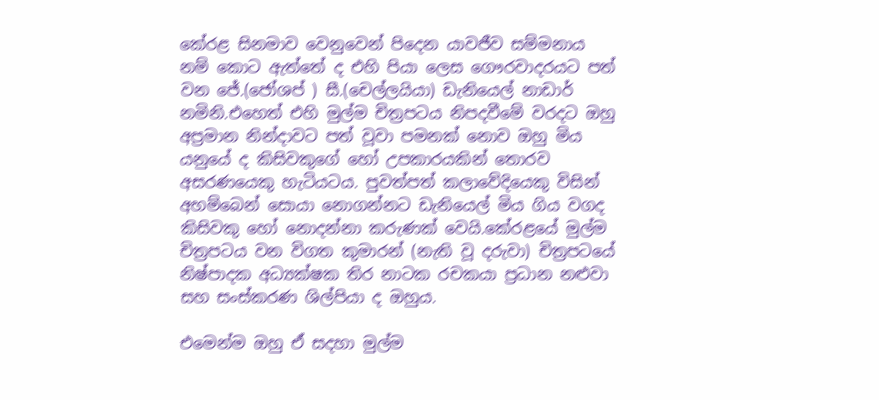කේරළ සිනමාව වෙනුවෙන් පිදෙන යාවජීව සම්මනාය නම් කොට ඇත්තේ ද එහි පියා ලෙස ගෞරවාදරයට පත් වන ජේ.(ජෝශප් ) සී.(චෙල්ලයියා) ඩැනියෙල් නාඩාර් නමිනි.එහෙත් එහි මුල්ම චිත්‍රපටය නිපදවීමේ වරදට ඔහු අප්‍රමාන නින්දාවට පත් වූවා පමනක් නොව ඔහු මිය යනුයේ ද කිසිවකුගේ හෝ උපකාරයකින් තොරව අසරණයෙකු හැටියටය. පුවත්පත් කලාවේදියෙකු විසින් අහම්බෙන් සොයා නොගන්නට ඩැනියෙල් මිය ගිය වගද කිසිවකු හෝ නොදන්නා කරුණක් වෙයි.කේරළයේ මුල්ම චිත්‍රපටය වන විගත කුමාරන් (නැති වූ දරුවා) චිත්‍රපටයේ නිෂ්පාදක අධ්‍යක්ෂක තිර නාටක රචකයා ප්‍රධාන නළුවා සහ සංස්කරණ ශිල්පියා ද ඔහුය.

එමෙන්ම ඔහු ඒ සදහා මුල්ම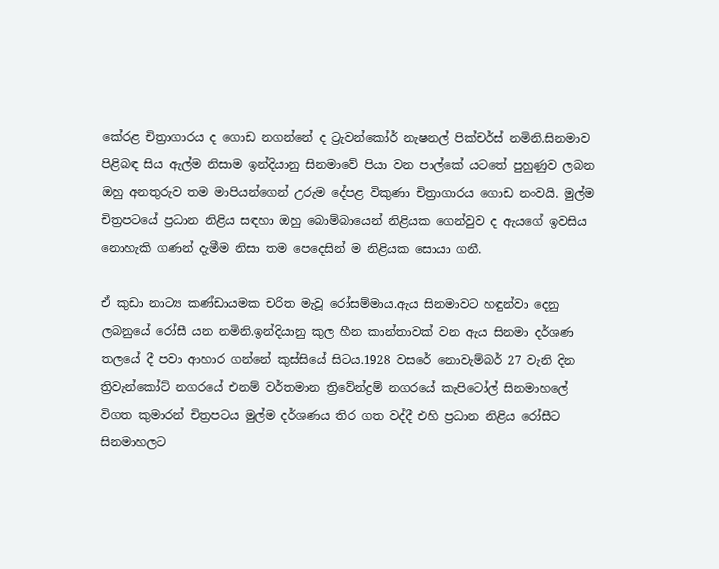කේරළ චිත්‍රාගාරය ද ගොඩ නගන්නේ ද ට්‍රැවන්කෝර් නැෂනල් පික්චර්ස් නමිනි.සිනමාව පිළිබඳ සිය ඇල්ම නිසාම ඉන්දියානු සිනමාවේ පියා වන පාල්කේ යටතේ පුහුණුව ලබන ඔහු අනතුරුව තම මාපියන්ගෙන් උරුම දේපළ විකුණා චිත්‍රාගාරය ගොඩ නංවයි. මුල්ම චිත්‍රපටයේ ප්‍රධාන නිළිය සඳහා ඔහු බොම්බායෙන් නිළියක ගෙන්වුව ද ඇයගේ ඉවසිය නොහැකි ගණන් දැමීම නිසා තම පෙදෙසින් ම නිළියක සොයා ගනී.

ඒ කුඩා නාට්‍ය කණ්ඩායමක චරිත මැවූ රෝසම්මාය.ඇය සිනමාවට හඳුන්වා දෙනු ලබනුයේ රෝසී යන නමිනි.ඉන්දියානු කුල හීන කාන්තාවක් වන ඇය සිනමා දර්ශණ තලයේ දී පවා ආහාර ගන්නේ කුස්සියේ සිටය.1928 වසරේ නොවැම්බර් 27 වැනි දින ත්‍රිවැන්කෝට් නගරයේ එනම් වර්තමාන ත්‍රිවේන්ද්‍රම් නගරයේ කැපිටෝල් සිනමාහලේ විගත කුමාරන් චිත්‍රපටය මුල්ම දර්ශණය තිර ගත වද්දී එහි ප්‍රධාන නිළිය රෝසීට සිනමාහලට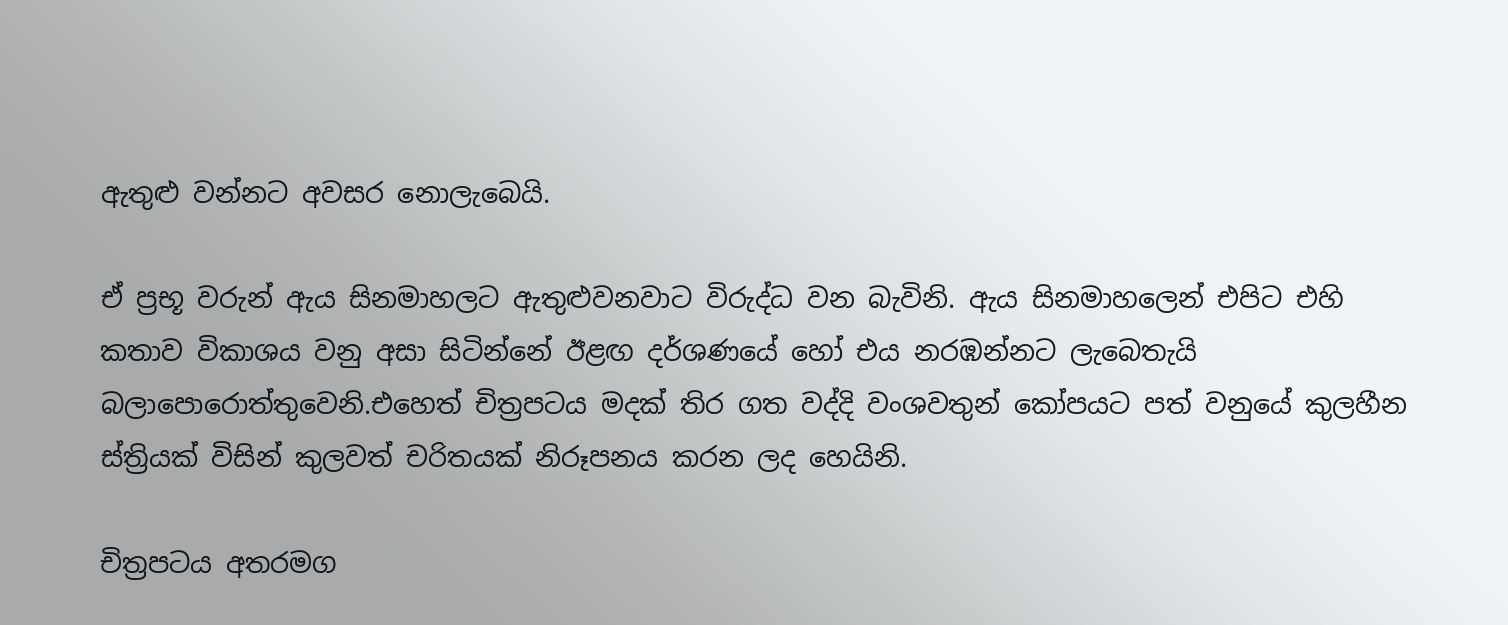ඇතුළු වන්නට අවසර නොලැබෙයි.

ඒ ප්‍රභූ වරුන් ඇය සිනමාහලට ඇතුළුවනවාට විරුද්ධ වන බැවිනි. ඇය සිනමාහලෙන් එපිට එහි කතාව විකාශය වනු අසා සිටින්නේ ඊළඟ දර්ශණයේ හෝ එය නරඹන්නට ලැබෙතැයි බලාපොරොත්තුවෙනි.එහෙත් චිත්‍රපටය මදක් තිර ගත වද්දි වංශවතුන් කෝපයට පත් වනුයේ කුලහීන ස්ත්‍රියක් විසින් කුලවත් චරිතයක් නිරූපනය කරන ලද හෙයිනි.

චිත්‍රපටය අතරමග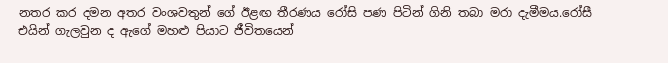නතර කර දමන අතර වංශවතුන් ගේ ඊළඟ තීරණය රෝසි පණ පිටින් ගිනි තබා මරා දැමීමය.රෝසී එයින් ගැලවුන ද ඇගේ මහළු පියාට ජීවිතයෙන්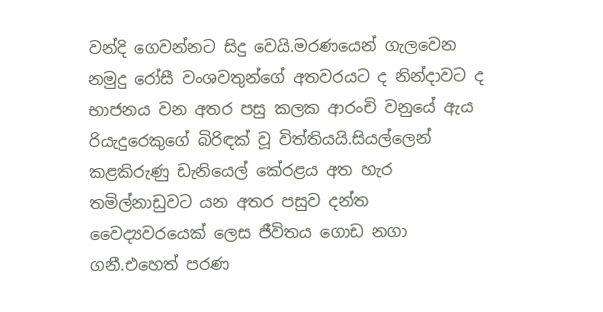වන්දි ගෙවන්නට සිදු වෙයි.මරණයෙන් ගැලවෙන නමුදු රෝසී වංශවතුන්ගේ අතවරයට ද නින්දාවට ද භාජනය වන අතර පසු කලක ආරංචි වනුයේ ඇය රියැදුරෙකුගේ බිරිඳක් වූ විත්තියයි.සියල්ලෙන් කළකිරුණු ඩැනියෙල් කේරළය අත හැර තමිල්නාඩුවට යන අතර පසුව දන්ත වෛද්‍යවරයෙක් ලෙස ජීවිතය ගොඩ නගා ගනී.එහෙත් පරණ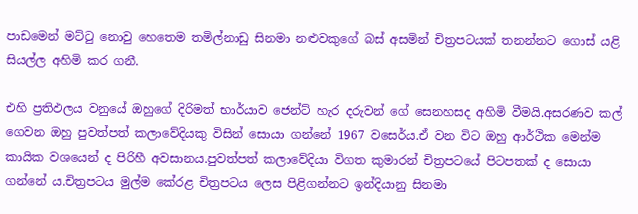පාඩමෙන් මට්ටු නොවු හෙතෙම තමිල්නාඩු සිනමා නළුවකුගේ බස් අසමින් චිත්‍රපටයක් තනන්නට ගොස් යළි සියල්ල අහිමි කර ගනී.

එහි ප්‍රතිඵලය වනුයේ ඔහුගේ දිරිමත් භාර්යාව ජෙන්ට් හැර දරුවන් ගේ සෙනහසද අහිමි වීමයි.අසරණව කල් ගෙවන ඔහු පුවත්පත් කලාවේදියකු විසින් සොයා ගන්නේ 1967 වසෙර්ය.ඒ වන විට ඔහු ආර්ථික මෙන්ම කායික වශයෙන් ද පිරිහී අවසානය.පුවත්පත් කලාවේදියා විගත කුමාරන් චිත්‍රපටයේ පිටපතක් ද සොයා ගන්නේ ය.චිත්‍රපටය මුල්ම කේරළ චිත්‍රපටය ලෙස පිළිගන්නට ඉන්දියානු සිනමා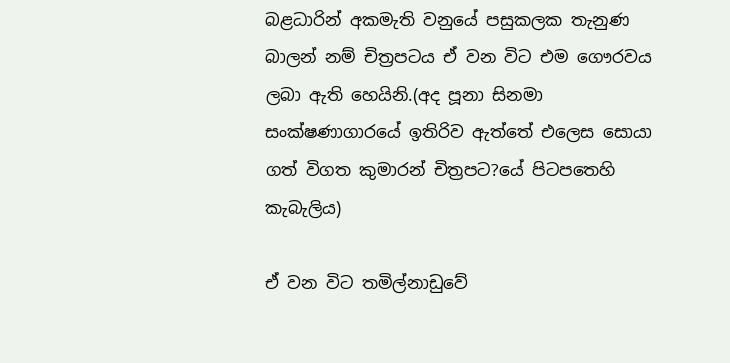බළධාරින් අකමැති වනුයේ පසුකලක තැනුණ බාලන් නම් චිත්‍රපටය ඒ වන විට එම ගෞරවය ලබා ඇති හෙයිනි.(අද පූනා සිනමා සංක්ෂණාගාරයේ ඉතිරිව ඇත්තේ එලෙස සොයා ගත් විගත කුමාරන් චිත්‍රපට?යේ පිටපතෙහි කැබැලිය)

ඒ වන විට තමිල්නාඩුවේ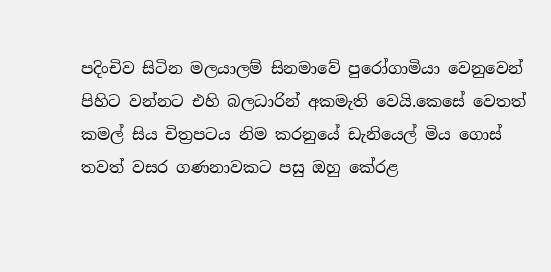පදිංචිව සිටින මලයාලම් සිනමාවේ පුරෝගාමියා වෙනුවෙන් පිහිට වන්නට එහි බලධාරින් අකමැති වෙයි.කෙසේ වෙතත් කමල් සිය චිත්‍රපටය නිම කරනුයේ ඩැනියෙල් මිය ගොස් තවත් වසර ගණනාවකට පසු ඔහු කේරළ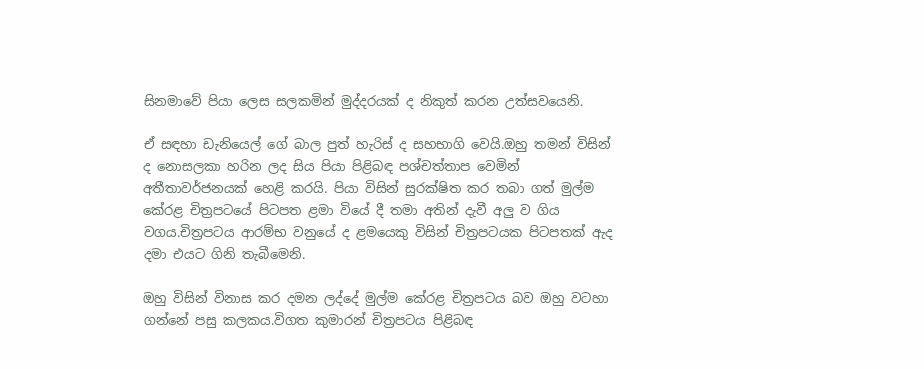සිනමාවේ පියා ලෙස සලකමින් මුද්දරයක් ද නිකුත් කරන උත්සවයෙනි.

ඒ සඳහා ඩැනියෙල් ගේ බාල පුත් හැරිස් ද සහභාගි වෙයි.ඔහු තමන් විසින් ද නොසලකා හරින ලද සිය පියා පිළිබඳ පශ්චත්තාප වෙමින් අතීතාවර්ජනයක් හෙළි කරයි. පියා විසින් සුරක්ෂිත කර තබා ගත් මුල්ම කේරළ චිත්‍රපටයේ පිටපත ළමා වියේ දී තමා අතින් දැවී අලු ව ගිය වගය.චිත්‍රපටය ආරම්භ වනුයේ ද ළමයෙකු විසින් චිත්‍රපටයක පිටපතක් ඇද දමා එයට ගිනි තැබීමෙනි.

ඔහු විසින් විනාස කර දමන ලද්දේ මුල්ම කේරළ චිත්‍රපටය බව ඔහු වටහා ගන්නේ පසු කලකය.විගත කුමාරන් චිත්‍රපටය පිළිබඳ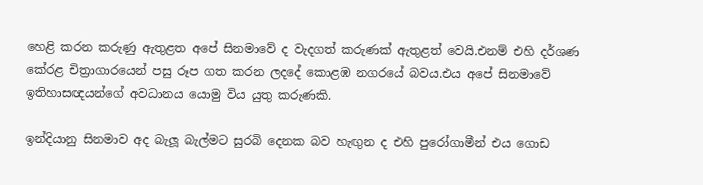හෙළි කරන කරුණු ඇතුළත අපේ සිනමාවේ ද වැදගත් කරුණක් ඇතුළත් වෙයි.එනම් එහි දර්ශණ කේරළ චිත්‍රාගාරයෙන් පසු රූප ගත කරන ලදදේ කොළඹ නගරයේ බවය.එය අපේ සිනමාවේ ඉතිහාසඥයන්ගේ අවධානය යොමු විය යුතු කරුණකි.

ඉන්දියානු සිනමාව අද බැලූ බැල්මට සුරබි දෙනක බව හැඟුන ද එහි පුරෝගාමීන් එය ගොඩ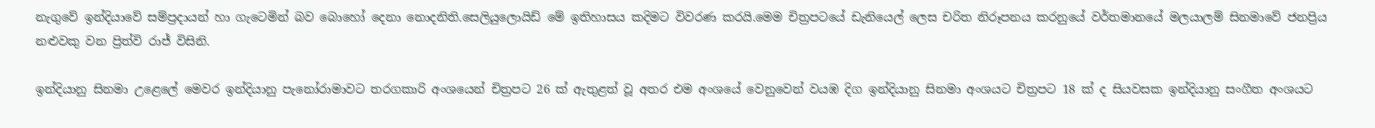නැගුවේ ඉන්දියාවේ සම්ප්‍රදායන් හා ගැටෙමින් බව බොහෝ දෙනා නොදනිති.සෙලියුලොයිඩ් මේ ඉතිහාසය කදිමට විවරණ කරයි.මෙම චිත්‍රපටයේ ඩැනියෙල් ලෙස චරිත නිරූපනය කරනුයේ වර්තමානයේ මලයාලම් සිනමාවේ ජනප්‍රිය නළුවකු වන ප්‍රිත්වි රාජ් විසිනි.

ඉන්දියානු සිනමා උළෙලේ මෙවර ඉන්දියානු පැනෝරාමාවට තරගකාරි අංශයෙන් චිත්‍රපට 26 ක් ඇතුළත් වූ අතර එම අංශයේ වෙනුවෙන් වයඹ දිග ඉන්දියානු සිනමා අංශයට චිත්‍රපට 18 ක් ද සියවසක ඉන්දියානු සංගීත අංශයට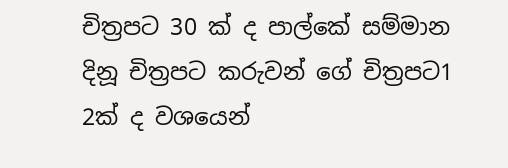චිත්‍රපට 30 ක් ද පාල්කේ සම්මාන දිනූ චිත්‍රපට කරුවන් ගේ චිත්‍රපට1 2ක් ද වශයෙන්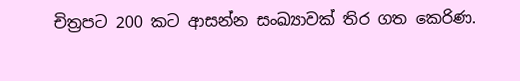චිත්‍රපට 200 කට ආසන්න සංඛ්‍යාවක් තිර ගත කෙරිණ.